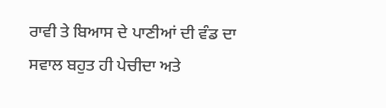ਰਾਵੀ ਤੇ ਬਿਆਸ ਦੇ ਪਾਣੀਆਂ ਦੀ ਵੰਡ ਦਾ ਸਵਾਲ ਬਹੁਤ ਹੀ ਪੇਚੀਦਾ ਅਤੇ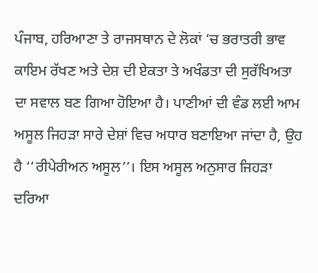ਪੰਜਾਬ, ਹਰਿਆਣਾ ਤੇ ਰਾਜਸਥਾਨ ਦੇ ਲੋਕਾਂ ’ਚ ਭਰਾਤਰੀ ਭਾਵ ਕਾਇਮ ਰੱਖਣ ਅਤੇ ਦੇਸ਼ ਦੀ ਏਕਤਾ ਤੇ ਅਖੰਡਤਾ ਦੀ ਸੁਰੱਖਿਅਤਾ ਦਾ ਸਵਾਲ ਬਣ ਗਿਆ ਹੋਇਆ ਹੈ। ਪਾਣੀਆਂ ਦੀ ਵੰਡ ਲਈ ਆਮ ਅਸੂਲ ਜਿਹੜਾ ਸਾਰੇ ਦੇਸ਼ਾਂ ਵਿਚ ਅਧਾਰ ਬਣਾਇਆ ਜਾਂਦਾ ਹੈ, ਉਹ ਹੈ ‘‘ਰੀਪੇਰੀਅਨ ਅਸੂਲ’’। ਇਸ ਅਸੂਲ ਅਨੁਸਾਰ ਜਿਹੜਾ ਦਰਿਆ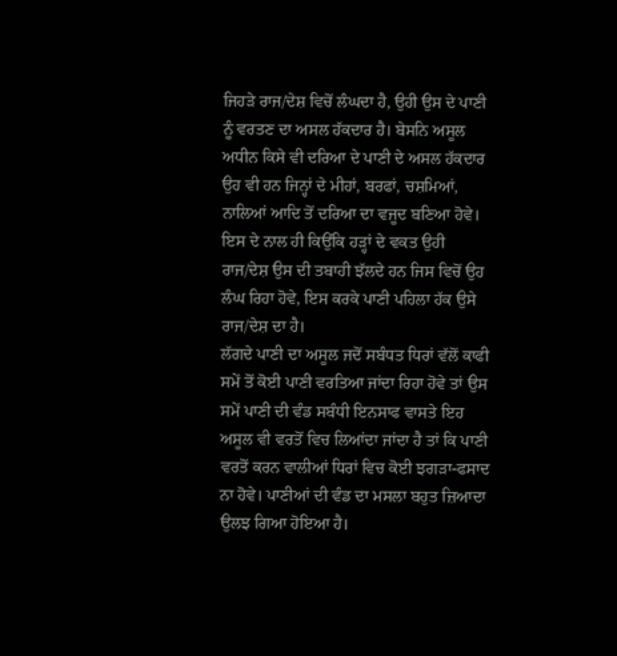ਜਿਹੜੇ ਰਾਜ/ਦੇਸ਼ ਵਿਚੋਂ ਲੰਘਦਾ ਹੈ, ਉਹੀ ਉਸ ਦੇ ਪਾਣੀ ਨੂੰ ਵਰਤਣ ਦਾ ਅਸਲ ਹੱਕਦਾਰ ਹੈ। ਬੇਸਨਿ ਅਸੂਲ ਅਧੀਨ ਕਿਸੇ ਵੀ ਦਰਿਆ ਦੇ ਪਾਣੀ ਦੇ ਅਸਲ ਹੱਕਦਾਰ ਉਹ ਵੀ ਹਨ ਜਿਨ੍ਹਾਂ ਦੇ ਮੀਹਾਂ, ਬਰਫਾਂ, ਚਸ਼ਮਿਆਂ, ਨਾਲਿਆਂ ਆਦਿ ਤੋਂ ਦਰਿਆ ਦਾ ਵਜੂਦ ਬਣਿਆ ਹੋਵੇ। ਇਸ ਦੇ ਨਾਲ ਹੀ ਕਿਉਂਕਿ ਹੜ੍ਹਾਂ ਦੇ ਵਕਤ ਉਹੀ ਰਾਜ/ਦੇਸ਼ ਉਸ ਦੀ ਤਬਾਹੀ ਝੱਲਦੇ ਹਨ ਜਿਸ ਵਿਚੋਂ ਉਹ ਲੰਘ ਰਿਹਾ ਹੋਵੇ, ਇਸ ਕਰਕੇ ਪਾਣੀ ਪਹਿਲਾ ਹੱਕ ਉਸੇ ਰਾਜ/ਦੇਸ਼ ਦਾ ਹੈ।
ਲੱਗਦੇ ਪਾਣੀ ਦਾ ਅਸੂਲ ਜਦੋਂ ਸਬੰਧਤ ਧਿਰਾਂ ਵੱਲੋਂ ਕਾਫੀ ਸਮੇਂ ਤੋਂ ਕੋਈ ਪਾਣੀ ਵਰਤਿਆ ਜਾਂਦਾ ਰਿਹਾ ਹੋਵੇ ਤਾਂ ਉਸ ਸਮੇਂ ਪਾਣੀ ਦੀ ਵੰਡ ਸਬੰਧੀ ਇਨਸਾਫ ਵਾਸਤੇ ਇਹ ਅਸੂਲ ਵੀ ਵਰਤੋਂ ਵਿਚ ਲਿਆਂਦਾ ਜਾਂਦਾ ਹੈ ਤਾਂ ਕਿ ਪਾਣੀ ਵਰਤੋਂ ਕਰਨ ਵਾਲੀਆਂ ਧਿਰਾਂ ਵਿਚ ਕੋਈ ਝਗੜਾ-ਫਸਾਦ ਨਾ ਹੋਵੇ। ਪਾਣੀਆਂ ਦੀ ਵੰਡ ਦਾ ਮਸਲਾ ਬਹੁਤ ਜ਼ਿਆਦਾ ਉਲਝ ਗਿਆ ਹੋਇਆ ਹੈ।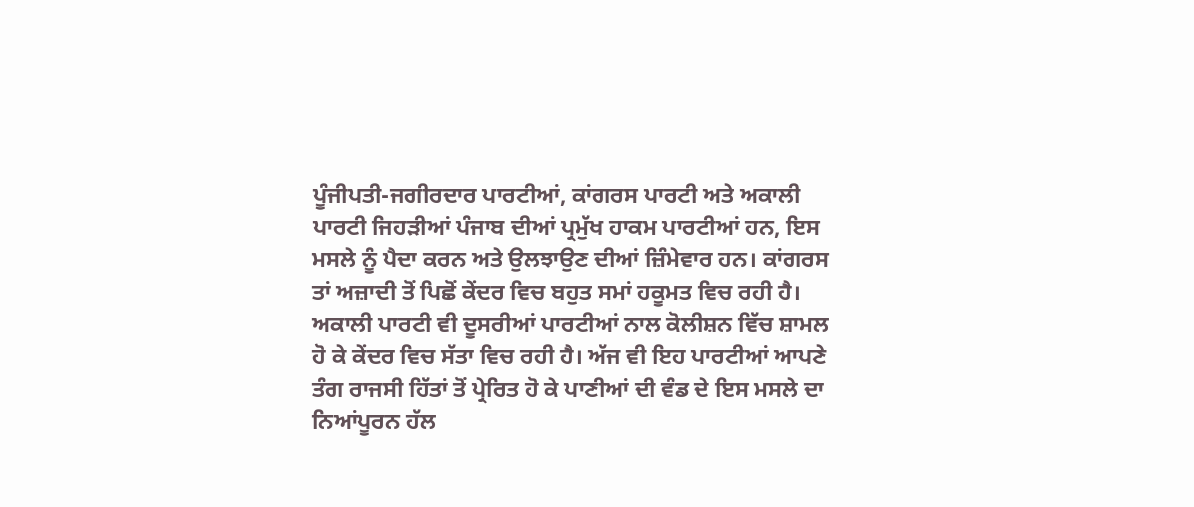ਪੂੰਜੀਪਤੀ-ਜਗੀਰਦਾਰ ਪਾਰਟੀਆਂ, ਕਾਂਗਰਸ ਪਾਰਟੀ ਅਤੇ ਅਕਾਲੀ ਪਾਰਟੀ ਜਿਹੜੀਆਂ ਪੰਜਾਬ ਦੀਆਂ ਪ੍ਰਮੁੱਖ ਹਾਕਮ ਪਾਰਟੀਆਂ ਹਨ, ਇਸ ਮਸਲੇ ਨੂੰ ਪੈਦਾ ਕਰਨ ਅਤੇ ਉਲਝਾਉਣ ਦੀਆਂ ਜ਼ਿੰਮੇਵਾਰ ਹਨ। ਕਾਂਗਰਸ ਤਾਂ ਅਜ਼ਾਦੀ ਤੋਂ ਪਿਛੋਂ ਕੇਂਦਰ ਵਿਚ ਬਹੁਤ ਸਮਾਂ ਹਕੂਮਤ ਵਿਚ ਰਹੀ ਹੈ। ਅਕਾਲੀ ਪਾਰਟੀ ਵੀ ਦੂਸਰੀਆਂ ਪਾਰਟੀਆਂ ਨਾਲ ਕੋਲੀਸ਼ਨ ਵਿੱਚ ਸ਼ਾਮਲ ਹੋ ਕੇ ਕੇਂਦਰ ਵਿਚ ਸੱਤਾ ਵਿਚ ਰਹੀ ਹੈ। ਅੱਜ ਵੀ ਇਹ ਪਾਰਟੀਆਂ ਆਪਣੇ ਤੰਗ ਰਾਜਸੀ ਹਿੱਤਾਂ ਤੋਂ ਪ੍ਰੇਰਿਤ ਹੋ ਕੇ ਪਾਣੀਆਂ ਦੀ ਵੰਡ ਦੇ ਇਸ ਮਸਲੇ ਦਾ ਨਿਆਂਪੂਰਨ ਹੱਲ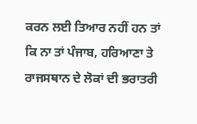ਕਰਨ ਲਈ ਤਿਆਰ ਨਹੀਂ ਹਨ ਤਾਂ ਕਿ ਨਾ ਤਾਂ ਪੰਜਾਬ, ਹਰਿਆਣਾ ਤੇ ਰਾਜਸਥਾਨ ਦੇ ਲੋਕਾਂ ਦੀ ਭਰਾਤਰੀ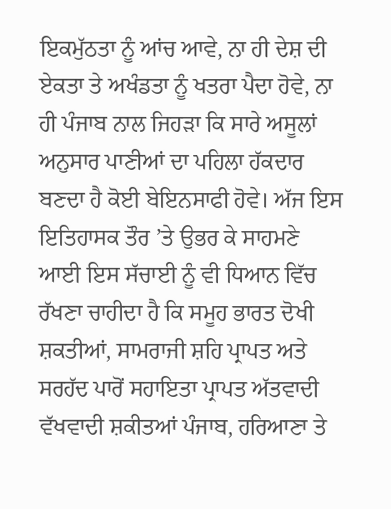ਇਕਮੁੱਠਤਾ ਨੂੰ ਆਂਚ ਆਵੇ, ਨਾ ਹੀ ਦੇਸ਼ ਦੀ ਏਕਤਾ ਤੇ ਅਖੰਡਤਾ ਨੂੰ ਖਤਰਾ ਪੈਦਾ ਹੋਵੇ, ਨਾ ਹੀ ਪੰਜਾਬ ਨਾਲ ਜਿਹੜਾ ਕਿ ਸਾਰੇ ਅਸੂਲਾਂ ਅਨੁਸਾਰ ਪਾਣੀਆਂ ਦਾ ਪਹਿਲਾ ਹੱਕਦਾਰ ਬਣਦਾ ਹੈ ਕੋਈ ਬੇਇਨਸਾਫੀ ਹੋਵੇ। ਅੱਜ ਇਸ ਇਤਿਹਾਸਕ ਤੌਰ ’ਤੇ ਉਭਰ ਕੇ ਸਾਹਮਣੇ ਆਈ ਇਸ ਸੱਚਾਈ ਨੂੰ ਵੀ ਧਿਆਨ ਵਿੱਚ ਰੱਖਣਾ ਚਾਹੀਦਾ ਹੈ ਕਿ ਸਮੂਹ ਭਾਰਤ ਦੋਖੀ ਸ਼ਕਤੀਆਂ, ਸਾਮਰਾਜੀ ਸ਼ਹਿ ਪ੍ਰਾਪਤ ਅਤੇ ਸਰਹੱਦ ਪਾਰੋਂ ਸਹਾਇਤਾ ਪ੍ਰਾਪਤ ਅੱਤਵਾਦੀ ਵੱਖਵਾਦੀ ਸ਼ਕੀਤਆਂ ਪੰਜਾਬ, ਹਰਿਆਣਾ ਤੇ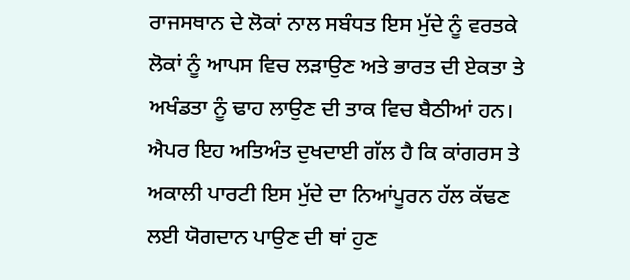ਰਾਜਸਥਾਨ ਦੇ ਲੋਕਾਂ ਨਾਲ ਸਬੰਧਤ ਇਸ ਮੁੱਦੇ ਨੂੰ ਵਰਤਕੇ ਲੋਕਾਂ ਨੂੰ ਆਪਸ ਵਿਚ ਲੜਾਉਣ ਅਤੇ ਭਾਰਤ ਦੀ ਏਕਤਾ ਤੇ ਅਖੰਡਤਾ ਨੂੰ ਢਾਹ ਲਾਉਣ ਦੀ ਤਾਕ ਵਿਚ ਬੈਠੀਆਂ ਹਨ। ਐਪਰ ਇਹ ਅਤਿਅੰਤ ਦੁਖਦਾਈ ਗੱਲ ਹੈ ਕਿ ਕਾਂਗਰਸ ਤੇ ਅਕਾਲੀ ਪਾਰਟੀ ਇਸ ਮੁੱਦੇ ਦਾ ਨਿਆਂਪੂਰਨ ਹੱਲ ਕੱਢਣ ਲਈ ਯੋਗਦਾਨ ਪਾਉਣ ਦੀ ਥਾਂ ਹੁਣ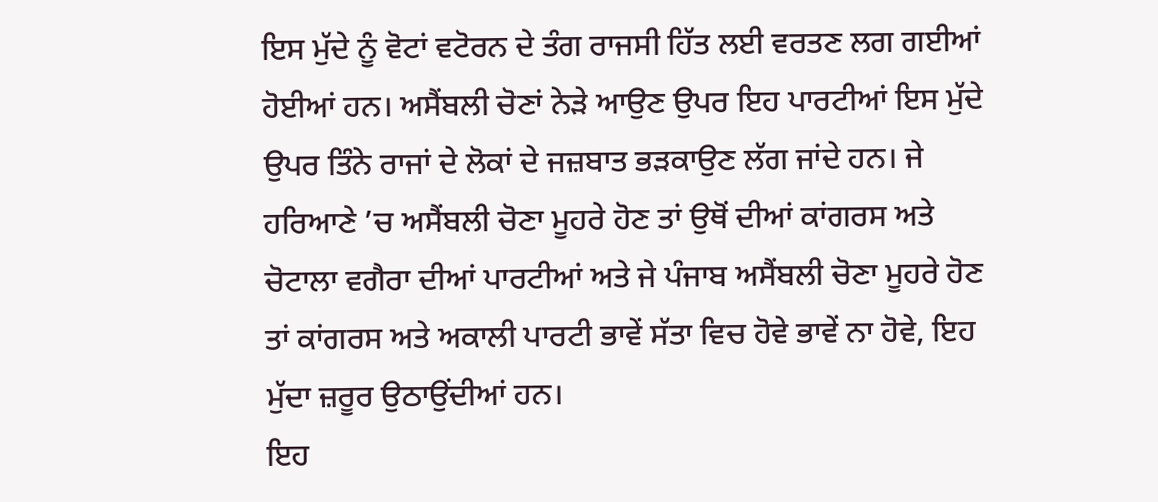ਇਸ ਮੁੱਦੇ ਨੂੰ ਵੋਟਾਂ ਵਟੋਰਨ ਦੇ ਤੰਗ ਰਾਜਸੀ ਹਿੱਤ ਲਈ ਵਰਤਣ ਲਗ ਗਈਆਂ ਹੋਈਆਂ ਹਨ। ਅਸੈਂਬਲੀ ਚੋਣਾਂ ਨੇੜੇ ਆਉਣ ਉਪਰ ਇਹ ਪਾਰਟੀਆਂ ਇਸ ਮੁੱਦੇ ਉਪਰ ਤਿੰਨੇ ਰਾਜਾਂ ਦੇ ਲੋਕਾਂ ਦੇ ਜਜ਼ਬਾਤ ਭੜਕਾਉਣ ਲੱਗ ਜਾਂਦੇ ਹਨ। ਜੇ ਹਰਿਆਣੇ ’ਚ ਅਸੈਂਬਲੀ ਚੋਣਾ ਮੂਹਰੇ ਹੋਣ ਤਾਂ ਉਥੋਂ ਦੀਆਂ ਕਾਂਗਰਸ ਅਤੇ ਚੋਟਾਲਾ ਵਗੈਰਾ ਦੀਆਂ ਪਾਰਟੀਆਂ ਅਤੇ ਜੇ ਪੰਜਾਬ ਅਸੈਂਬਲੀ ਚੋਣਾ ਮੂਹਰੇ ਹੋਣ ਤਾਂ ਕਾਂਗਰਸ ਅਤੇ ਅਕਾਲੀ ਪਾਰਟੀ ਭਾਵੇਂ ਸੱਤਾ ਵਿਚ ਹੋਵੇ ਭਾਵੇਂ ਨਾ ਹੋਵੇ, ਇਹ ਮੁੱਦਾ ਜ਼ਰੂਰ ਉਠਾਉਂਦੀਆਂ ਹਨ।
ਇਹ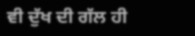ਵੀ ਦੁੱਖ ਦੀ ਗੱਲ ਹੀ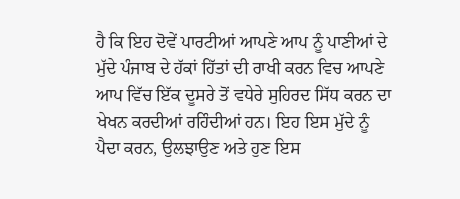ਹੈ ਕਿ ਇਹ ਦੋਵੇਂ ਪਾਰਟੀਆਂ ਆਪਣੇ ਆਪ ਨੂੰ ਪਾਣੀਆਂ ਦੇ ਮੁੱਦੇ ਪੰਜਾਬ ਦੇ ਹੱਕਾਂ ਹਿੱਤਾਂ ਦੀ ਰਾਖੀ ਕਰਨ ਵਿਚ ਆਪਣੇ ਆਪ ਵਿੱਚ ਇੱਕ ਦੂਸਰੇ ਤੋਂ ਵਧੇਰੇ ਸੁਹਿਰਦ ਸਿੱਧ ਕਰਨ ਦਾ ਖੇਖਨ ਕਰਦੀਆਂ ਰਹਿੰਦੀਆਂ ਹਨ। ਇਹ ਇਸ ਮੁੱਦੇ ਨੂੰ ਪੈਦਾ ਕਰਨ, ਉਲਝਾਉਣ ਅਤੇ ਹੁਣ ਇਸ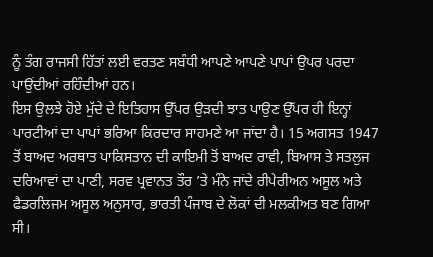ਨੂੰ ਤੰਗ ਰਾਜਸੀ ਹਿੱਤਾਂ ਲਈ ਵਰਤਣ ਸਬੰਧੀ ਆਪਣੇ ਆਪਣੇ ਪਾਪਾਂ ਉਪਰ ਪਰਦਾ ਪਾਉਂਦੀਆਂ ਰਹਿੰਦੀਆਂ ਹਨ।
ਇਸ ਉਲਝੇ ਹੋਏ ਮੁੱਦੇ ਦੇ ਇਤਿਹਾਸ ਉੱਪਰ ਉੜਦੀ ਝਾਤ ਪਾਉਣ ਉੱਪਰ ਹੀ ਇਨ੍ਹਾਂ ਪਾਰਟੀਆਂ ਦਾ ਪਾਪਾਂ ਭਰਿਆ ਕਿਰਦਾਰ ਸਾਹਮਣੇ ਆ ਜਾਂਦਾ ਹੈ। 15 ਅਗਸਤ 1947 ਤੋਂ ਬਾਅਦ ਅਰਥਾਤ ਪਾਕਿਸਤਾਨ ਦੀ ਕਾਇਮੀ ਤੋਂ ਬਾਅਦ ਰਾਵੀ, ਬਿਆਸ ਤੇ ਸਤਲੁਜ ਦਰਿਆਵਾਂ ਦਾ ਪਾਣੀ, ਸਰਵ ਪ੍ਰਵਾਨਤ ਤੌਰ ’ਤੇ ਮੰਨੇ ਜਾਂਦੇ ਰੀਪੇਰੀਅਨ ਅਸੂਲ ਅਤੇ ਫੈਡਰਲਿਜਮ ਅਸੂਲ ਅਨੁਸਾਰ, ਭਾਰਤੀ ਪੰਜਾਬ ਦੇ ਲੋਕਾਂ ਦੀ ਮਲਕੀਅਤ ਬਣ ਗਿਆ ਸੀ।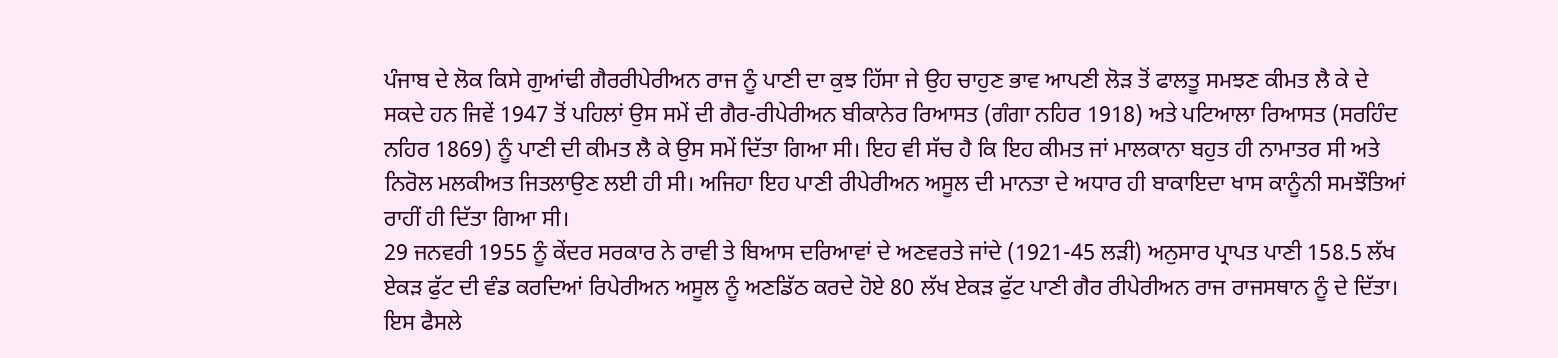ਪੰਜਾਬ ਦੇ ਲੋਕ ਕਿਸੇ ਗੁਆਂਢੀ ਗੈਰਰੀਪੇਰੀਅਨ ਰਾਜ ਨੂੰ ਪਾਣੀ ਦਾ ਕੁਝ ਹਿੱਸਾ ਜੇ ਉਹ ਚਾਹੁਣ ਭਾਵ ਆਪਣੀ ਲੋੜ ਤੋਂ ਫਾਲਤੂ ਸਮਝਣ ਕੀਮਤ ਲੈ ਕੇ ਦੇ ਸਕਦੇ ਹਨ ਜਿਵੇਂ 1947 ਤੋਂ ਪਹਿਲਾਂ ਉਸ ਸਮੇਂ ਦੀ ਗੈਰ-ਰੀਪੇਰੀਅਨ ਬੀਕਾਨੇਰ ਰਿਆਸਤ (ਗੰਗਾ ਨਹਿਰ 1918) ਅਤੇ ਪਟਿਆਲਾ ਰਿਆਸਤ (ਸਰਹਿੰਦ ਨਹਿਰ 1869) ਨੂੰ ਪਾਣੀ ਦੀ ਕੀਮਤ ਲੈ ਕੇ ਉਸ ਸਮੇਂ ਦਿੱਤਾ ਗਿਆ ਸੀ। ਇਹ ਵੀ ਸੱਚ ਹੈ ਕਿ ਇਹ ਕੀਮਤ ਜਾਂ ਮਾਲਕਾਨਾ ਬਹੁਤ ਹੀ ਨਾਮਾਤਰ ਸੀ ਅਤੇ ਨਿਰੋਲ ਮਲਕੀਅਤ ਜਿਤਲਾਉਣ ਲਈ ਹੀ ਸੀ। ਅਜਿਹਾ ਇਹ ਪਾਣੀ ਰੀਪੇਰੀਅਨ ਅਸੂਲ ਦੀ ਮਾਨਤਾ ਦੇ ਅਧਾਰ ਹੀ ਬਾਕਾਇਦਾ ਖਾਸ ਕਾਨੂੰਨੀ ਸਮਝੌਤਿਆਂ ਰਾਹੀਂ ਹੀ ਦਿੱਤਾ ਗਿਆ ਸੀ।
29 ਜਨਵਰੀ 1955 ਨੂੰ ਕੇਂਦਰ ਸਰਕਾਰ ਨੇ ਰਾਵੀ ਤੇ ਬਿਆਸ ਦਰਿਆਵਾਂ ਦੇ ਅਣਵਰਤੇ ਜਾਂਦੇ (1921-45 ਲੜੀ) ਅਨੁਸਾਰ ਪ੍ਰਾਪਤ ਪਾਣੀ 158.5 ਲੱਖ ਏਕੜ ਫੁੱਟ ਦੀ ਵੰਡ ਕਰਦਿਆਂ ਰਿਪੇਰੀਅਨ ਅਸੂਲ ਨੂੰ ਅਣਡਿੱਠ ਕਰਦੇ ਹੋਏ 80 ਲੱਖ ਏਕੜ ਫੁੱਟ ਪਾਣੀ ਗੈਰ ਰੀਪੇਰੀਅਨ ਰਾਜ ਰਾਜਸਥਾਨ ਨੂੰ ਦੇ ਦਿੱਤਾ। ਇਸ ਫੈਸਲੇ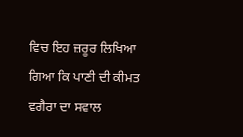ਵਿਚ ਇਹ ਜ਼ਰੂਰ ਲਿਖਿਆ ਗਿਆ ਕਿ ਪਾਣੀ ਦੀ ਕੀਮਤ ਵਗੈਰਾ ਦਾ ਸਵਾਲ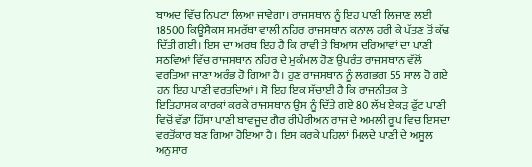ਬਾਅਦ ਵਿੱਚ ਨਿਪਟਾ ਲਿਆ ਜਾਵੇਗਾ। ਰਾਜਸਥਾਨ ਨੂੰ ਇਹ ਪਾਣੀ ਲਿਜਾਣ ਲਈ 18500 ਕਿਊਸੈਕਸ ਸਮਰੱਥਾ ਵਾਲੀ ਨਹਿਰ ਰਾਜਸਥਾਨ ਕਨਾਲ ਹਰੀ ਕੇ ਪੱਤਣ ਤੋਂ ਕੱਢ ਦਿੱਤੀ ਗਈ। ਇਸ ਦਾ ਅਰਥ ਇਹ ਹੈ ਕਿ ਰਾਵੀ ਤੇ ਬਿਆਸ ਦਰਿਆਵਾਂ ਦਾ ਪਾਣੀ ਸਠਵਿਆਂ ਵਿੱਚ ਰਾਜਸਥਾਨ ਨਹਿਰ ਦੇ ਮੁਕੰਮਲ ਹੋਣ ਉਪਰੰਤ ਰਾਜਸਥਾਨ ਵੱਲੋਂ ਵਰਤਿਆ ਜਾਣਾ ਅਰੰਭ ਹੋ ਗਿਆ ਹੈ। ਹੁਣ ਰਾਜਸਥਾਨ ਨੂੰ ਲਗਭਗ 55 ਸਾਲ ਹੋ ਗਏ ਹਨ ਇਹ ਪਾਣੀ ਵਰਤਦਿਆਂ। ਸੋ ਇਹ ਇਕ ਸੱਚਾਈ ਹੈ ਕਿ ਰਾਜਨੀਤਕ ਤੇ ਇਤਿਹਾਸਕ ਕਾਰਕਾਂ ਕਰਕੇ ਰਾਜਸਥਾਨ ਉਸ ਨੂੰ ਦਿੱਤੇ ਗਏ 80 ਲੱਖ ਏਕੜ ਫੁੱਟ ਪਾਣੀ ਵਿਚੋਂ ਵੱਡਾ ਹਿੱਸਾ ਪਾਣੀ ਬਾਵਜੂਦ ਗੈਰ ਰੀਪੇਰੀਅਨ ਰਾਜ ਦੇ ਅਮਲੀ ਰੂਪ ਵਿਚ ਇਸਦਾ ਵਰਤੋਂਕਾਰ ਬਣ ਗਿਆ ਹੋਇਆ ਹੈ। ਇਸ ਕਰਕੇ ਪਹਿਲਾਂ ਮਿਲਦੇ ਪਾਣੀ ਦੇ ਅਸੂਲ ਅਨੁਸਾਰ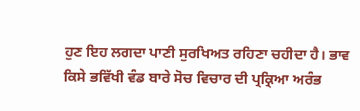ਹੁਣ ਇਹ ਲਗਦਾ ਪਾਣੀ ਸੁਰਖਿਅਤ ਰਹਿਣਾ ਚਹੀਦਾ ਹੈ। ਭਾਵ ਕਿਸੇ ਭਵਿੱਖੀ ਵੰਡ ਬਾਰੇ ਸੋਚ ਵਿਚਾਰ ਦੀ ਪ੍ਰਕ੍ਰਿਆ ਅਰੰਭ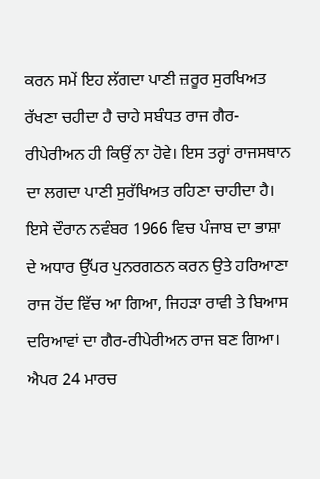ਕਰਨ ਸਮੇਂ ਇਹ ਲੱਗਦਾ ਪਾਣੀ ਜ਼ਰੂਰ ਸੁਰਖਿਅਤ ਰੱਖਣਾ ਚਹੀਦਾ ਹੈ ਚਾਹੇ ਸਬੰਧਤ ਰਾਜ ਗੈਰ-ਰੀਪੇਰੀਅਨ ਹੀ ਕਿਉਂ ਨਾ ਹੋਵੇ। ਇਸ ਤਰ੍ਹਾਂ ਰਾਜਸਥਾਨ ਦਾ ਲਗਦਾ ਪਾਣੀ ਸੁਰੱਖਿਅਤ ਰਹਿਣਾ ਚਾਹੀਦਾ ਹੈ।
ਇਸੇ ਦੌਰਾਨ ਨਵੰਬਰ 1966 ਵਿਚ ਪੰਜਾਬ ਦਾ ਭਾਸ਼ਾ ਦੇ ਅਧਾਰ ਉੱਪਰ ਪੁਨਰਗਠਨ ਕਰਨ ਉਤੇ ਹਰਿਆਣਾ ਰਾਜ ਹੋਂਦ ਵਿੱਚ ਆ ਗਿਆ, ਜਿਹੜਾ ਰਾਵੀ ਤੇ ਬਿਆਸ ਦਰਿਆਵਾਂ ਦਾ ਗੈਰ-ਰੀਪੇਰੀਅਨ ਰਾਜ ਬਣ ਗਿਆ। ਐਪਰ 24 ਮਾਰਚ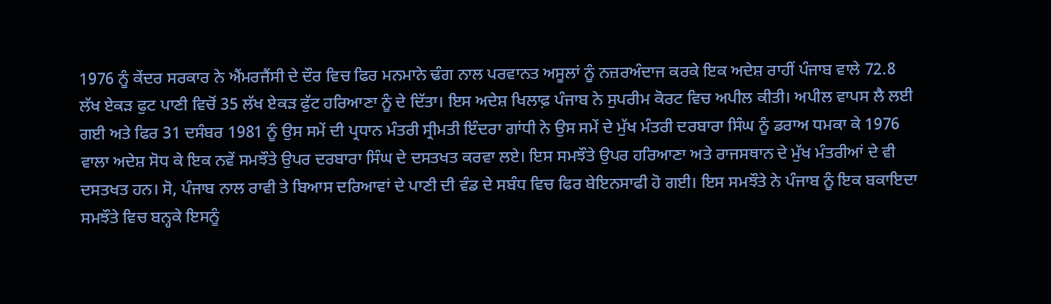1976 ਨੂੰ ਕੇਂਦਰ ਸਰਕਾਰ ਨੇ ਐਂਮਰਜੈਂਸੀ ਦੇ ਦੌਰ ਵਿਚ ਫਿਰ ਮਨਮਾਨੇ ਢੰਗ ਨਾਲ ਪਰਵਾਨਤ ਅਸੂਲਾਂ ਨੂੰ ਨਜ਼ਰਅੰਦਾਜ ਕਰਕੇ ਇਕ ਅਦੇਸ਼ ਰਾਹੀਂ ਪੰਜਾਬ ਵਾਲੇ 72.8 ਲੱਖ ਏਕੜ ਫੁਟ ਪਾਣੀ ਵਿਚੋਂ 35 ਲੱਖ ਏਕੜ ਫੁੱਟ ਹਰਿਆਣਾ ਨੂੰ ਦੇ ਦਿੱਤਾ। ਇਸ ਅਦੇਸ਼ ਖਿਲਾਫ਼ ਪੰਜਾਬ ਨੇ ਸੁਪਰੀਮ ਕੋਰਟ ਵਿਚ ਅਪੀਲ ਕੀਤੀ। ਅਪੀਲ ਵਾਪਸ ਲੈ ਲਈ ਗਈ ਅਤੇ ਫਿਰ 31 ਦਸੰਬਰ 1981 ਨੂੰ ਉਸ ਸਮੇਂ ਦੀ ਪ੍ਰਧਾਨ ਮੰਤਰੀ ਸ੍ਰੀਮਤੀ ਇੰਦਰਾ ਗਾਂਧੀ ਨੇ ਉਸ ਸਮੇਂ ਦੇ ਮੁੱਖ ਮੰਤਰੀ ਦਰਬਾਰਾ ਸਿੰਘ ਨੂੰ ਡਰਾਅ ਧਮਕਾ ਕੇ 1976 ਵਾਲਾ ਅਦੇਸ਼ ਸੋਧ ਕੇ ਇਕ ਨਵੇਂ ਸਮਝੌਤੇ ਉਪਰ ਦਰਬਾਰਾ ਸਿੰਘ ਦੇ ਦਸਤਖਤ ਕਰਵਾ ਲਏ। ਇਸ ਸਮਝੌਤੇ ਉਪਰ ਹਰਿਆਣਾ ਅਤੇ ਰਾਜਸਥਾਨ ਦੇ ਮੁੱਖ ਮੰਤਰੀਆਂ ਦੇ ਵੀ ਦਸਤਖਤ ਹਨ। ਸੋ, ਪੰਜਾਬ ਨਾਲ ਰਾਵੀ ਤੇ ਬਿਆਸ ਦਰਿਆਵਾਂ ਦੇ ਪਾਣੀ ਦੀ ਵੰਡ ਦੇ ਸਬੰਧ ਵਿਚ ਫਿਰ ਬੇਇਨਸਾਫੀ ਹੋ ਗਈ। ਇਸ ਸਮਝੌਤੇ ਨੇ ਪੰਜਾਬ ਨੂੰ ਇਕ ਬਕਾਇਦਾ ਸਮਝੌਤੇ ਵਿਚ ਬਨ੍ਹਕੇ ਇਸਨੂੰ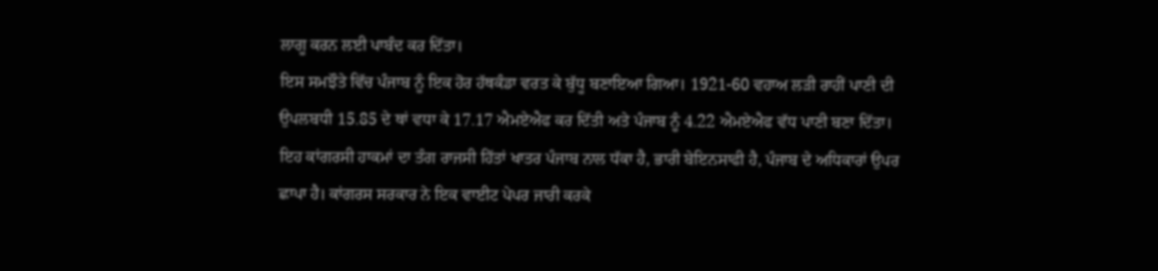ਲਾਗੂ ਕਰਨ ਲਈ ਪਾਬੰਦ ਕਰ ਦਿੱਤਾ।
ਇਸ ਸਮਝੌਤੇ ਵਿੱਚ ਪੰਜਾਬ ਨੂੰ ਇਕ ਹੋਰ ਹੱਥਕੰਡਾ ਵਰਤ ਕੇ ਬੁੱਧੂ ਬਣਾਇਆ ਗਿਆ। 1921-60 ਵਹਾਅ ਲੜੀ ਰਾਹੀਂ ਪਾਣੀ ਦੀ ਉਪਲਬਧੀ 15.85 ਦੇ ਥਾਂ ਵਧਾ ਕੇ 17.17 ਐਮਏਐਫ ਕਰ ਦਿੱਤੀ ਅਤੇ ਪੰਜਾਬ ਨੂੰ 4.22 ਐਮਏਐਫ ਵੱਧ ਪਾਣੀ ਬਣਾ ਦਿੱਤਾ। ਇਹ ਕਾਂਗਰਸੀ ਹਾਕਮਾਂ ਦਾ ਤੰਗ ਰਾਜਸੀ ਹਿੱਤਾਂ ਖਾਤਰ ਪੰਜਾਬ ਨਾਲ ਧੱਕਾ ਹੈ, ਭਾਰੀ ਬੇਇਨਸਾਫੀ ਹੈ, ਪੰਜਾਬ ਦੇ ਅਧਿਕਾਰਾਂ ਉਪਰ ਛਾਪਾ ਹੈ। ਕਾਂਗਰਸ ਸਰਕਾਰ ਨੇ ਇਕ ਵਾਈਟ ਪੇਪਰ ਜਾਰੀ ਕਰਕੇ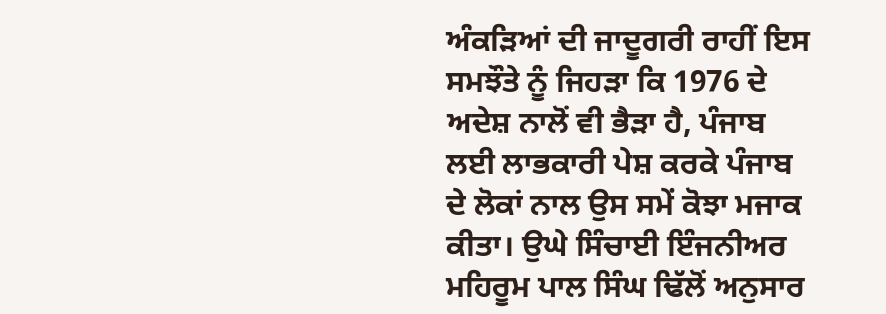ਅੰਕੜਿਆਂ ਦੀ ਜਾਦੂਗਰੀ ਰਾਹੀਂ ਇਸ ਸਮਝੌਤੇ ਨੂੰ ਜਿਹੜਾ ਕਿ 1976 ਦੇ ਅਦੇਸ਼ ਨਾਲੋਂ ਵੀ ਭੈੜਾ ਹੈ, ਪੰਜਾਬ ਲਈ ਲਾਭਕਾਰੀ ਪੇਸ਼ ਕਰਕੇ ਪੰਜਾਬ ਦੇ ਲੋਕਾਂ ਨਾਲ ਉਸ ਸਮੇਂ ਕੋਝਾ ਮਜਾਕ ਕੀਤਾ। ਉਘੇ ਸਿੰਚਾਈ ਇੰਜਨੀਅਰ ਮਹਿਰੂਮ ਪਾਲ ਸਿੰਘ ਢਿੱਲੋਂ ਅਨੁਸਾਰ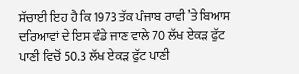ਸੱਚਾਈ ਇਹ ਹੈ ਕਿ 1973 ਤੱਕ ਪੰਜਾਬ ਰਾਵੀ ’ਤੇ ਬਿਆਸ ਦਰਿਆਵਾਂ ਦੇ ਇਸ ਵੰਡੇ ਜਾਣ ਵਾਲੇ 70 ਲੱਖ ਏਕੜ ਫੁੱਟ ਪਾਣੀ ਵਿਚੋਂ 50.3 ਲੱਖ ਏਕੜ ਫੁੱਟ ਪਾਣੀ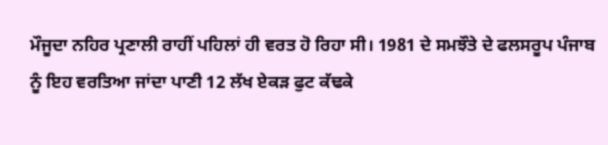ਮੌਜੂਦਾ ਨਹਿਰ ਪ੍ਰਣਾਲੀ ਰਾਹੀਂ ਪਹਿਲਾਂ ਹੀ ਵਰਤ ਹੋ ਰਿਹਾ ਸੀ। 1981 ਦੇ ਸਮਝੌਤੇ ਦੇ ਫਲਸਰੂਪ ਪੰਜਾਬ ਨੂੰ ਇਹ ਵਰਤਿਆ ਜਾਂਦਾ ਪਾਣੀ 12 ਲੱਖ ਏਕੜ ਫੁਟ ਕੱਢਕੇ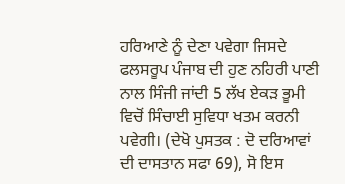ਹਰਿਆਣੇ ਨੂੰ ਦੇਣਾ ਪਵੇਗਾ ਜਿਸਦੇ ਫਲਸਰੂਪ ਪੰਜਾਬ ਦੀ ਹੁਣ ਨਹਿਰੀ ਪਾਣੀ ਨਾਲ ਸਿੰਜੀ ਜਾਂਦੀ 5 ਲੱਖ ਏਕੜ ਭੂਮੀ ਵਿਚੋਂ ਸਿੰਚਾਈ ਸੁਵਿਧਾ ਖਤਮ ਕਰਨੀ ਪਵੇਗੀ। (ਦੇਖੋ ਪੁਸਤਕ : ਦੋ ਦਰਿਆਵਾਂ ਦੀ ਦਾਸਤਾਨ ਸਫਾ 69), ਸੋ ਇਸ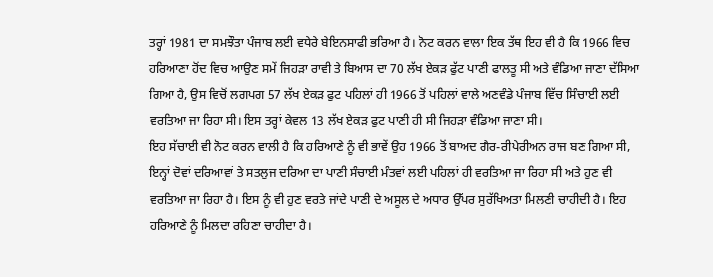ਤਰ੍ਹਾਂ 1981 ਦਾ ਸਮਝੌਤਾ ਪੰਜਾਬ ਲਈ ਵਧੇਰੇ ਬੇਇਨਸਾਫੀ ਭਰਿਆ ਹੈ। ਨੋਟ ਕਰਨ ਵਾਲਾ ਇਕ ਤੱਥ ਇਹ ਵੀ ਹੈ ਕਿ 1966 ਵਿਚ ਹਰਿਆਣਾ ਹੋਂਦ ਵਿਚ ਆਉਣ ਸਮੇਂ ਜਿਹੜਾ ਰਾਵੀ ਤੇ ਬਿਆਸ ਦਾ 70 ਲੱਖ ਏਕੜ ਫੁੱਟ ਪਾਣੀ ਫਾਲਤੂ ਸੀ ਅਤੇ ਵੰਡਿਆ ਜਾਣਾ ਦੱਸਿਆ ਗਿਆ ਹੈ, ਉਸ ਵਿਚੋਂ ਲਗਪਗ 57 ਲੱਖ ਏਕੜ ਫੁਟ ਪਹਿਲਾਂ ਹੀ 1966 ਤੋਂ ਪਹਿਲਾਂ ਵਾਲੇ ਅਣਵੰਡੇ ਪੰਜਾਬ ਵਿੱਚ ਸਿੰਚਾਈ ਲਈ ਵਰਤਿਆ ਜਾ ਰਿਹਾ ਸੀ। ਇਸ ਤਰ੍ਹਾਂ ਕੇਵਲ 13 ਲੱਖ ਏਕੜ ਫੁਟ ਪਾਣੀ ਹੀ ਸੀ ਜਿਹੜਾ ਵੰਡਿਆ ਜਾਣਾ ਸੀ।
ਇਹ ਸੱਚਾਈ ਵੀ ਨੋਟ ਕਰਨ ਵਾਲੀ ਹੈ ਕਿ ਹਰਿਆਣੇ ਨੂੰ ਵੀ ਭਾਵੇਂ ਉਹ 1966 ਤੋਂ ਬਾਅਦ ਗੈਰ-ਰੀਪੇਰੀਅਨ ਰਾਜ ਬਣ ਗਿਆ ਸੀ, ਇਨ੍ਹਾਂ ਦੋਵਾਂ ਦਰਿਆਵਾਂ ਤੇ ਸਤਲੁਜ ਦਰਿਆ ਦਾ ਪਾਣੀ ਸੰਚਾਈ ਮੰਤਵਾਂ ਲਈ ਪਹਿਲਾਂ ਹੀ ਵਰਤਿਆ ਜਾ ਰਿਹਾ ਸੀ ਅਤੇ ਹੁਣ ਵੀ ਵਰਤਿਆ ਜਾ ਰਿਹਾ ਹੈ। ਇਸ ਨੂੰ ਵੀ ਹੁਣ ਵਰਤੇ ਜਾਂਦੇ ਪਾਣੀ ਦੇ ਅਸੂਲ ਦੇ ਅਧਾਰ ਉੱਪਰ ਸੁਰੱਖਿਅਤਾ ਮਿਲਣੀ ਚਾਹੀਦੀ ਹੈ। ਇਹ ਹਰਿਆਣੇ ਨੂੰ ਮਿਲਦਾ ਰਹਿਣਾ ਚਾਹੀਦਾ ਹੈ।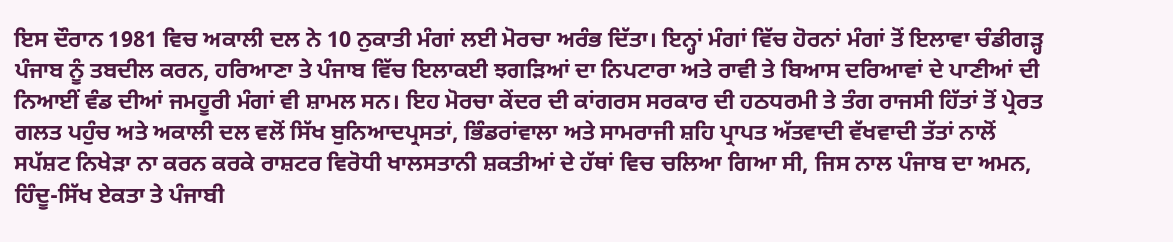ਇਸ ਦੌਰਾਨ 1981 ਵਿਚ ਅਕਾਲੀ ਦਲ ਨੇ 10 ਨੁਕਾਤੀ ਮੰਗਾਂ ਲਈ ਮੋਰਚਾ ਅਰੰਭ ਦਿੱਤਾ। ਇਨ੍ਹਾਂ ਮੰਗਾਂ ਵਿੱਚ ਹੋਰਨਾਂ ਮੰਗਾਂ ਤੋਂ ਇਲਾਵਾ ਚੰਡੀਗੜ੍ਹ ਪੰਜਾਬ ਨੂੰ ਤਬਦੀਲ ਕਰਨ, ਹਰਿਆਣਾ ਤੇ ਪੰਜਾਬ ਵਿੱਚ ਇਲਾਕਈ ਝਗੜਿਆਂ ਦਾ ਨਿਪਟਾਰਾ ਅਤੇ ਰਾਵੀ ਤੇ ਬਿਆਸ ਦਰਿਆਵਾਂ ਦੇ ਪਾਣੀਆਂ ਦੀ ਨਿਆਈਂ ਵੰਡ ਦੀਆਂ ਜਮਹੂਰੀ ਮੰਗਾਂ ਵੀ ਸ਼ਾਮਲ ਸਨ। ਇਹ ਮੋਰਚਾ ਕੇਂਦਰ ਦੀ ਕਾਂਗਰਸ ਸਰਕਾਰ ਦੀ ਹਠਧਰਮੀ ਤੇ ਤੰਗ ਰਾਜਸੀ ਹਿੱਤਾਂ ਤੋਂ ਪ੍ਰੇਰਤ ਗਲਤ ਪਹੁੰਚ ਅਤੇ ਅਕਾਲੀ ਦਲ ਵਲੋਂ ਸਿੱਖ ਬੁਨਿਆਦਪ੍ਰਸਤਾਂ, ਭਿੰਡਰਾਂਵਾਲਾ ਅਤੇ ਸਾਮਰਾਜੀ ਸ਼ਹਿ ਪ੍ਰਾਪਤ ਅੱਤਵਾਦੀ ਵੱਖਵਾਦੀ ਤੱਤਾਂ ਨਾਲੋਂ ਸਪੱਸ਼ਟ ਨਿਖੇੜਾ ਨਾ ਕਰਨ ਕਰਕੇ ਰਾਸ਼ਟਰ ਵਿਰੋਧੀ ਖਾਲਸਤਾਨੀ ਸ਼ਕਤੀਆਂ ਦੇ ਹੱਥਾਂ ਵਿਚ ਚਲਿਆ ਗਿਆ ਸੀ, ਜਿਸ ਨਾਲ ਪੰਜਾਬ ਦਾ ਅਮਨ, ਹਿੰਦੂ-ਸਿੱਖ ਏਕਤਾ ਤੇ ਪੰਜਾਬੀ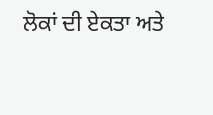ਲੋਕਾਂ ਦੀ ਏਕਤਾ ਅਤੇ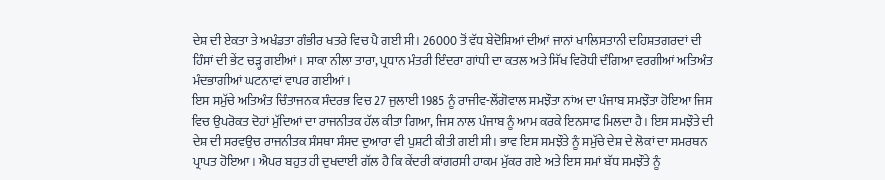ਦੇਸ਼ ਦੀ ਏਕਤਾ ਤੇ ਅਖੰਡਤਾ ਗੰਭੀਰ ਖਤਰੇ ਵਿਚ ਪੈ ਗਈ ਸੀ। 26000 ਤੋਂ ਵੱਧ ਬੇਦੋਸ਼ਿਆਂ ਦੀਆਂ ਜਾਨਾਂ ਖਾਲਿਸਤਾਨੀ ਦਹਿਸ਼ਤਗਰਦਾਂ ਦੀ ਹਿੰਸਾਂ ਦੀ ਭੇਂਟ ਚੜ੍ਹ ਗਈਆਂ। ਸਾਕਾ ਨੀਲਾ ਤਾਰਾ, ਪ੍ਰਧਾਨ ਮੰਤਰੀ ਇੰਦਰਾ ਗਾਂਧੀ ਦਾ ਕਤਲ ਅਤੇ ਸਿੱਖ ਵਿਰੋਧੀ ਦੰਗਿਆ ਵਰਗੀਆਂ ਅਤਿਅੰਤ ਮੰਦਭਾਗੀਆਂ ਘਟਨਾਵਾਂ ਵਾਪਰ ਗਈਆਂ।
ਇਸ ਸਮੁੱਚੇ ਅਤਿਅੰਤ ਚਿੰਤਾਜਨਕ ਸੰਦਰਭ ਵਿਚ 27 ਜੁਲਾਈ 1985 ਨੂੰ ਰਾਜੀਵ-ਲੌਂਗੋਵਾਲ ਸਮਝੌਤਾ ਨਾਂਅ ਦਾ ਪੰਜਾਬ ਸਮਝੌਤਾ ਹੋਇਆ ਜਿਸ ਵਿਚ ਉਪਰੋਕਤ ਦੋਹਾਂ ਮੁੱਦਿਆਂ ਦਾ ਰਾਜਨੀਤਕ ਹੱਲ ਕੀਤਾ ਗਿਆ, ਜਿਸ ਨਾਲ ਪੰਜਾਬ ਨੂੰ ਆਮ ਕਰਕੇ ਇਨਸਾਫ ਮਿਲਦਾ ਹੈ। ਇਸ ਸਮਝੌਤੇ ਦੀ ਦੇਸ਼ ਦੀ ਸਰਵਉਚ ਰਾਜਨੀਤਕ ਸੰਸਥਾ ਸੰਸਦ ਦੁਆਰਾ ਵੀ ਪੁਸ਼ਟੀ ਕੀਤੀ ਗਈ ਸੀ। ਭਾਵ ਇਸ ਸਮਝੌਤੇ ਨੂੰ ਸਮੁੱਚੇ ਦੇਸ਼ ਦੇ ਲੋਕਾਂ ਦਾ ਸਮਰਥਨ ਪ੍ਰਾਪਤ ਹੋਇਆ। ਐਪਰ ਬਹੁਤ ਹੀ ਦੁਖਦਾਈ ਗੱਲ ਹੈ ਕਿ ਕੇਂਦਰੀ ਕਾਂਗਰਸੀ ਹਾਕਮ ਮੁੱਕਰ ਗਏ ਅਤੇ ਇਸ ਸਮਾਂ ਬੱਧ ਸਮਝੌਤੇ ਨੂੰ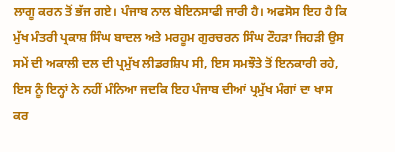ਲਾਗੂ ਕਰਨ ਤੋਂ ਭੱਜ ਗਏ। ਪੰਜਾਬ ਨਾਲ ਬੇਇਨਸਾਫੀ ਜਾਰੀ ਹੈ। ਅਫਸੋਸ ਇਹ ਹੈ ਕਿ ਮੁੱਖ ਮੰਤਰੀ ਪ੍ਰਕਾਸ਼ ਸਿੰਘ ਬਾਦਲ ਅਤੇ ਮਰਹੂਮ ਗੁਰਚਰਨ ਸਿੰਘ ਟੌਹੜਾ ਜਿਹੜੀ ਉਸ ਸਮੇਂ ਦੀ ਅਕਾਲੀ ਦਲ ਦੀ ਪ੍ਰਮੁੱਖ ਲੀਡਰਸ਼ਿਪ ਸੀ, ਇਸ ਸਮਝੌਤੇ ਤੋਂ ਇਨਕਾਰੀ ਰਹੇ, ਇਸ ਨੂੰ ਇਨ੍ਹਾਂ ਨੇ ਨਹੀਂ ਮੰਨਿਆ ਜਦਕਿ ਇਹ ਪੰਜਾਬ ਦੀਆਂ ਪ੍ਰਮੁੱਖ ਮੰਗਾਂ ਦਾ ਖਾਸ ਕਰ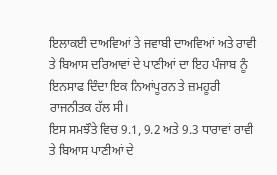ਇਲਾਕਈ ਦਾਅਵਿਆਂ ਤੇ ਜਵਾਬੀ ਦਾਅਵਿਆਂ ਅਤੇ ਰਾਵੀ ਤੇ ਬਿਆਸ ਦਰਿਆਵਾਂ ਦੇ ਪਾਣੀਆਂ ਦਾ ਇਹ ਪੰਜਾਬ ਨੂੰ ਇਨਸਾਫ ਦਿੰਦਾ ਇਕ ਨਿਆਂਪੂਰਨ ਤੇ ਜ਼ਮਹੂਰੀ ਰਾਜਨੀਤਕ ਹੱਲ ਸੀ।
ਇਸ ਸਮਝੌਤੇ ਵਿਚ 9.1, 9.2 ਅਤੇ 9.3 ਧਾਰਾਵਾਂ ਰਾਵੀ ਤੇ ਬਿਆਸ ਪਾਣੀਆਂ ਦੇ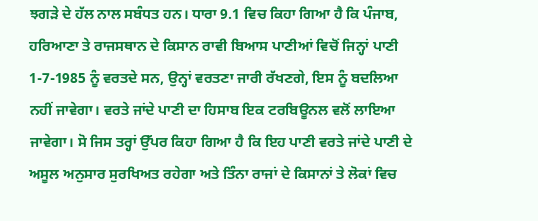ਝਗੜੇ ਦੇ ਹੱਲ ਨਾਲ ਸਬੰਧਤ ਹਨ। ਧਾਰਾ 9.1 ਵਿਚ ਕਿਹਾ ਗਿਆ ਹੈ ਕਿ ਪੰਜਾਬ, ਹਰਿਆਣਾ ਤੇ ਰਾਜਸਥਾਨ ਦੇ ਕਿਸਾਨ ਰਾਵੀ ਬਿਆਸ ਪਾਣੀਆਂ ਵਿਚੋਂ ਜਿਨ੍ਹਾਂ ਪਾਣੀ 1-7-1985 ਨੂੰ ਵਰਤਦੇ ਸਨ, ਉਨ੍ਹਾਂ ਵਰਤਣਾ ਜਾਰੀ ਰੱਖਣਗੇ, ਇਸ ਨੂੰ ਬਦਲਿਆ ਨਹੀਂ ਜਾਵੇਗਾ। ਵਰਤੇ ਜਾਂਦੇ ਪਾਣੀ ਦਾ ਹਿਸਾਬ ਇਕ ਟਰਬਿਊਨਲ ਵਲੋਂ ਲਾਇਆ ਜਾਵੇਗਾ। ਸੋ ਜਿਸ ਤਰ੍ਹਾਂ ਉੱਪਰ ਕਿਹਾ ਗਿਆ ਹੈ ਕਿ ਇਹ ਪਾਣੀ ਵਰਤੇ ਜਾਂਦੇ ਪਾਣੀ ਦੇ ਅਸੂਲ ਅਨੁਸਾਰ ਸੁਰਖਿਅਤ ਰਹੇਗਾ ਅਤੇ ਤਿੰਨਾ ਰਾਜਾਂ ਦੇ ਕਿਸਾਨਾਂ ਤੇ ਲੋਕਾਂ ਵਿਚ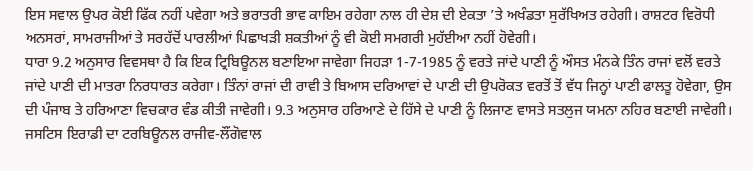ਇਸ ਸਵਾਲ ਉਪਰ ਕੋਈ ਫਿੱਕ ਨਹੀਂ ਪਵੇਗਾ ਅਤੇ ਭਰਾਤਰੀ ਭਾਵ ਕਾਇਮ ਰਹੇਗਾ ਨਾਲ ਹੀ ਦੇਸ਼ ਦੀ ਏਕਤਾ ’ਤੇ ਅਖੰਡਤਾ ਸੁਰੱਖਿਅਤ ਰਹੇਗੀ। ਰਾਸ਼ਟਰ ਵਿਰੋਧੀ ਅਨਸਰਾਂ, ਸਾਮਰਾਜੀਆਂ ਤੇ ਸਰਹੱਦੋਂ ਪਾਰਲੀਆਂ ਪਿਛਾਖੜੀ ਸ਼ਕਤੀਆਂ ਨੂੰ ਵੀ ਕੋਈ ਸਮਗਰੀ ਮੁਹੱਈਆ ਨਹੀਂ ਹੋਵੇਗੀ।
ਧਾਰਾ 9.2 ਅਨੁਸਾਰ ਵਿਵਸਥਾ ਹੈ ਕਿ ਇਕ ਟ੍ਰਿਬਿਊਨਲ ਬਣਾਇਆ ਜਾਵੇਗਾ ਜਿਹੜਾ 1-7-1985 ਨੂੰ ਵਰਤੇ ਜਾਂਦੇ ਪਾਣੀ ਨੂੰ ਔਸਤ ਮੰਨਕੇ ਤਿੰਨ ਰਾਜਾਂ ਵਲੋਂ ਵਰਤੇ ਜਾਂਦੇ ਪਾਣੀ ਦੀ ਮਾਤਰਾ ਨਿਰਧਾਰਤ ਕਰੇਗਾ। ਤਿੰਨਾਂ ਰਾਜਾਂ ਦੀ ਰਾਵੀ ਤੇ ਬਿਆਸ ਦਰਿਆਵਾਂ ਦੇ ਪਾਣੀ ਦੀ ਉਪਰੋਕਤ ਵਰਤੋਂ ਤੋਂ ਵੱਧ ਜਿਨ੍ਹਾਂ ਪਾਣੀ ਫਾਲਤੂ ਹੋਵੇਗਾ, ਉਸ ਦੀ ਪੰਜਾਬ ਤੇ ਹਰਿਆਣਾ ਵਿਚਕਾਰ ਵੰਡ ਕੀਤੀ ਜਾਵੇਗੀ। 9.3 ਅਨੁਸਾਰ ਹਰਿਆਣੇ ਦੇ ਹਿੱਸੇ ਦੇ ਪਾਣੀ ਨੂੰ ਲਿਜਾਣ ਵਾਸਤੇ ਸਤਲੁਜ ਯਮਨਾ ਨਹਿਰ ਬਣਾਈ ਜਾਵੇਗੀ।
ਜਸਟਿਸ ਇਰਾਡੀ ਦਾ ਟਰਬਿਊਨਲ ਰਾਜੀਵ-ਲੌਂਗੋਵਾਲ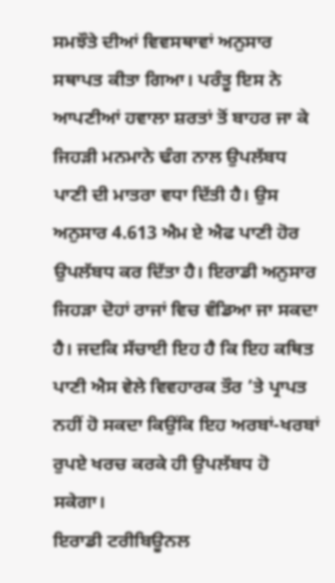ਸਮਝੌਤੇ ਦੀਆਂ ਵਿਵਸਥਾਵਾਂ ਅਨੁਸਾਰ ਸਥਾਪਤ ਕੀਤਾ ਗਿਆ। ਪਰੰਤੂ ਇਸ ਨੇ ਆਪਣੀਆਂ ਹਵਾਲਾ ਸ਼ਰਤਾਂ ਤੋਂ ਬਾਹਰ ਜਾ ਕੇ ਜਿਹੜੀ ਮਨਮਾਨੇ ਢੰਗ ਨਾਲ ਉਪਲੱਬਧ ਪਾਣੀ ਦੀ ਮਾਤਰਾ ਵਧਾ ਦਿੱਤੀ ਹੈ। ਉਸ ਅਨੁਸਾਰ 4.613 ਐਮ ਏ ਐਫ ਪਾਣੀ ਹੋਰ ਉਪਲੱਬਧ ਕਰ ਦਿੱਤਾ ਹੈ। ਇਰਾਡੀ ਅਨੁਸਾਰ ਜਿਹੜਾ ਦੋਹਾਂ ਰਾਜਾਂ ਵਿਚ ਵੰਡਿਆ ਜਾ ਸਕਦਾ ਹੈ। ਜਦਕਿ ਸੱਚਾਈ ਇਹ ਹੈ ਕਿ ਇਹ ਕਥਿਤ ਪਾਣੀ ਐਸ ਵੇਲੇ ਵਿਵਹਾਰਕ ਤੌਰ ’ਤੇ ਪ੍ਰਾਪਤ ਨਹੀਂ ਹੋ ਸਕਦਾ ਕਿਉਂਕਿ ਇਹ ਅਰਬਾਂ-ਖਰਬਾਂ ਰੁਪਏ ਖਰਚ ਕਰਕੇ ਹੀ ਉਪਲੱਬਧ ਹੋ ਸਕੇਗਾ।
ਇਰਾਡੀ ਟਰੀਬਿਊਨਲ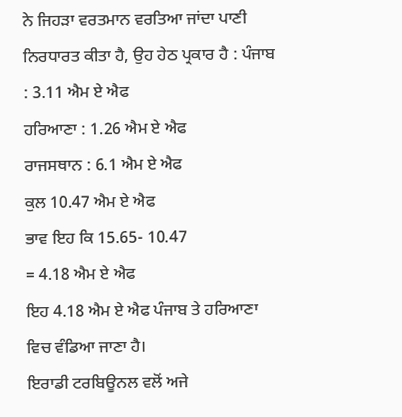ਨੇ ਜਿਹੜਾ ਵਰਤਮਾਨ ਵਰਤਿਆ ਜਾਂਦਾ ਪਾਣੀ ਨਿਰਧਾਰਤ ਕੀਤਾ ਹੈ, ਉਹ ਹੇਠ ਪ੍ਰਕਾਰ ਹੈ : ਪੰਜਾਬ : 3.11 ਐਮ ਏ ਐਫ
ਹਰਿਆਣਾ : 1.26 ਐਮ ਏ ਐਫ
ਰਾਜਸਥਾਨ : 6.1 ਐਮ ਏ ਐਫ
ਕੁਲ 10.47 ਐਮ ਏ ਐਫ
ਭਾਵ ਇਹ ਕਿ 15.65- 10.47
= 4.18 ਐਮ ਏ ਐਫ
ਇਹ 4.18 ਐਮ ਏ ਐਫ ਪੰਜਾਬ ਤੇ ਹਰਿਆਣਾ ਵਿਚ ਵੰਡਿਆ ਜਾਣਾ ਹੈ।
ਇਰਾਡੀ ਟਰਬਿਊਨਲ ਵਲੋਂ ਅਜੇ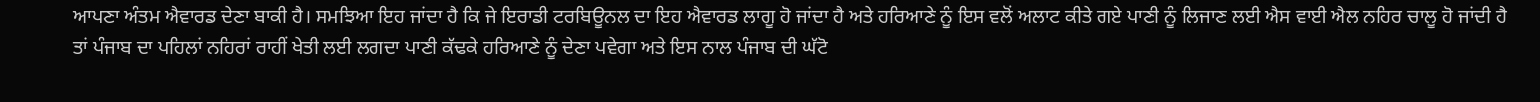ਆਪਣਾ ਅੰਤਮ ਐਵਾਰਡ ਦੇਣਾ ਬਾਕੀ ਹੈ। ਸਮਝਿਆ ਇਹ ਜਾਂਦਾ ਹੈ ਕਿ ਜੇ ਇਰਾਡੀ ਟਰਬਿਊਨਲ ਦਾ ਇਹ ਐਵਾਰਡ ਲਾਗੂ ਹੋ ਜਾਂਦਾ ਹੈ ਅਤੇ ਹਰਿਆਣੇ ਨੂੰ ਇਸ ਵਲੋਂ ਅਲਾਟ ਕੀਤੇ ਗਏ ਪਾਣੀ ਨੂੰ ਲਿਜਾਣ ਲਈ ਐਸ ਵਾਈ ਐਲ ਨਹਿਰ ਚਾਲੂ ਹੋ ਜਾਂਦੀ ਹੈ ਤਾਂ ਪੰਜਾਬ ਦਾ ਪਹਿਲਾਂ ਨਹਿਰਾਂ ਰਾਹੀਂ ਖੇਤੀ ਲਈ ਲਗਦਾ ਪਾਣੀ ਕੱਢਕੇ ਹਰਿਆਣੇ ਨੂੰ ਦੇਣਾ ਪਵੇਗਾ ਅਤੇ ਇਸ ਨਾਲ ਪੰਜਾਬ ਦੀ ਘੱਟੋ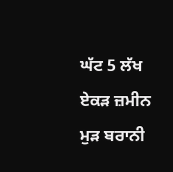ਘੱਟ 5 ਲੱਖ ਏਕੜ ਜ਼ਮੀਨ ਮੁੜ ਬਰਾਨੀ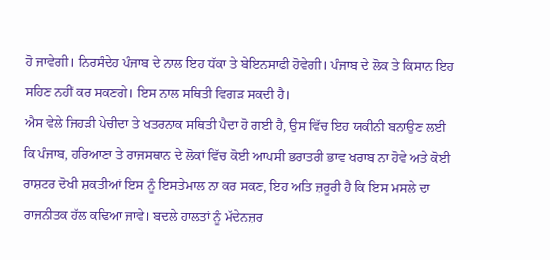ਹੋ ਜਾਵੇਗੀ। ਨਿਰਸੰਦੇਹ ਪੰਜਾਬ ਦੇ ਨਾਲ ਇਹ ਧੱਕਾ ਤੇ ਬੇਇਨਸਾਫੀ ਹੋਵੇਗੀ। ਪੰਜਾਬ ਦੇ ਲੋਕ ਤੇ ਕਿਸਾਨ ਇਹ ਸਹਿਣ ਨਹੀਂ ਕਰ ਸਕਣਗੇ। ਇਸ ਨਾਲ ਸਥਿਤੀ ਵਿਗੜ ਸਕਦੀ ਹੈ।
ਐਸ ਵੇਲੇ ਜਿਹੜੀ ਪੇਚੀਦਾ ਤੇ ਖਤਰਨਾਕ ਸਥਿਤੀ ਪੈਦਾ ਹੋ ਗਈ ਹੈ, ਉਸ ਵਿੱਚ ਇਹ ਯਕੀਨੀ ਬਨਾਉਣ ਲਈ ਕਿ ਪੰਜਾਬ, ਹਰਿਆਣਾ ਤੇ ਰਾਜਸਥਾਨ ਦੇ ਲੋਕਾਂ ਵਿੱਚ ਕੋਈ ਆਪਸੀ ਭਰਾਤਰੀ ਭਾਵ ਖਰਾਬ ਨਾ ਹੋਵੇ ਅਤੇ ਕੋਈ ਰਾਸ਼ਟਰ ਦੋਖੀ ਸ਼ਕਤੀਆਂ ਇਸ ਨੂੰ ਇਸਤੇਮਾਲ ਨਾ ਕਰ ਸਕਣ, ਇਹ ਅਤਿ ਜ਼ਰੂਰੀ ਹੈ ਕਿ ਇਸ ਮਸਲੇ ਦਾ ਰਾਜਨੀਤਕ ਹੱਲ ਕਢਿਆ ਜਾਵੇ। ਬਦਲੇ ਹਾਲਤਾਂ ਨੂੰ ਮੱਦੇਨਜ਼ਰ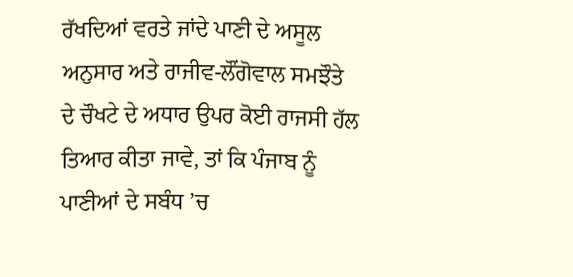ਰੱਖਦਿਆਂ ਵਰਤੇ ਜਾਂਦੇ ਪਾਣੀ ਦੇ ਅਸੂਲ ਅਨੁਸਾਰ ਅਤੇ ਰਾਜੀਵ-ਲੌਂਗੋਵਾਲ ਸਮਝੌਤੇ ਦੇ ਚੌਖਟੇ ਦੇ ਅਧਾਰ ਉਪਰ ਕੋਈ ਰਾਜਸੀ ਹੱਲ ਤਿਆਰ ਕੀਤਾ ਜਾਵੇ, ਤਾਂ ਕਿ ਪੰਜਾਬ ਨੂੰ ਪਾਣੀਆਂ ਦੇ ਸਬੰਧ ’ਚ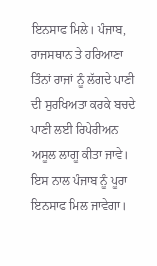ਇਨਸਾਫ ਮਿਲੇ। ਪੰਜਾਬ, ਰਾਜਸਥਾਨ ਤੇ ਹਰਿਆਣਾ ਤਿੰਨਾਂ ਰਾਜਾਂ ਨੂੰ ਲੱਗਦੇ ਪਾਣੀ ਦੀ ਸੁਰਖਿਅਤਾ ਕਰਕੇ ਬਚਦੇ ਪਾਣੀ ਲਈ ਰਿਪੇਰੀਅਨ ਅਸੂਲ ਲਾਗੂ ਕੀਤਾ ਜਾਵੇ। ਇਸ ਨਾਲ ਪੰਜਾਬ ਨੂੰ ਪੂਰਾ ਇਨਸਾਫ ਮਿਲ ਜਾਵੇਗਾ।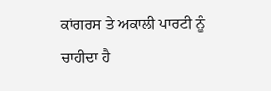ਕਾਂਗਰਸ ਤੇ ਅਕਾਲੀ ਪਾਰਟੀ ਨੂੰ ਚਾਹੀਦਾ ਹੈ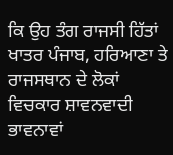ਕਿ ਉਹ ਤੰਗ ਰਾਜਸੀ ਹਿੱਤਾਂ ਖਾਤਰ ਪੰਜਾਬ, ਹਰਿਆਣਾ ਤੇ ਰਾਜਸਥਾਨ ਦੇ ਲੋਕਾਂ ਵਿਚਕਾਰ ਸ਼ਾਵਨਵਾਦੀ ਭਾਵਨਾਵਾਂ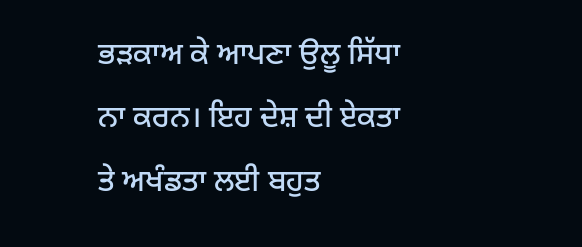ਭੜਕਾਅ ਕੇ ਆਪਣਾ ਉਲੂ ਸਿੱਧਾ ਨਾ ਕਰਨ। ਇਹ ਦੇਸ਼ ਦੀ ਏਕਤਾ ਤੇ ਅਖੰਡਤਾ ਲਈ ਬਹੁਤ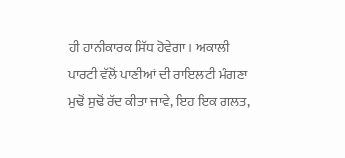ਹੀ ਹਾਨੀਕਾਰਕ ਸਿੱਧ ਹੋਵੇਗਾ। ਅਕਾਲੀ ਪਾਰਟੀ ਵੱਲੋਂ ਪਾਣੀਆਂ ਦੀ ਰਾਇਲਟੀ ਮੰਗਣਾ ਮੁਢੋਂ ਸੁਢੋਂ ਰੱਦ ਕੀਤਾ ਜਾਵੇ, ਇਹ ਇਕ ਗਲਤ,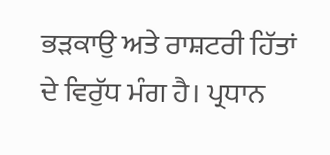ਭੜਕਾਉ ਅਤੇ ਰਾਸ਼ਟਰੀ ਹਿੱਤਾਂ ਦੇ ਵਿਰੁੱਧ ਮੰਗ ਹੈ। ਪ੍ਰਧਾਨ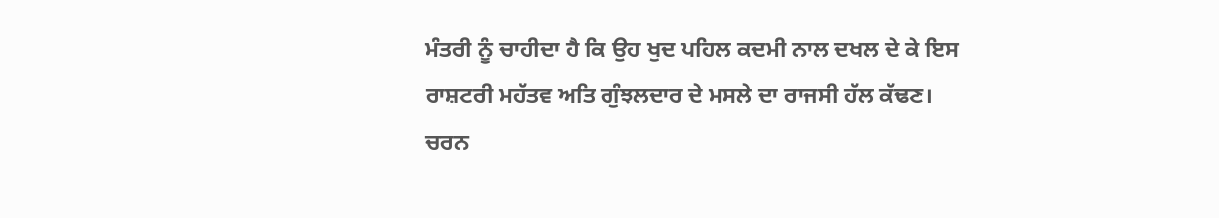ਮੰਤਰੀ ਨੂੰ ਚਾਹੀਦਾ ਹੈ ਕਿ ਉਹ ਖੁਦ ਪਹਿਲ ਕਦਮੀ ਨਾਲ ਦਖਲ ਦੇ ਕੇ ਇਸ ਰਾਸ਼ਟਰੀ ਮਹੱਤਵ ਅਤਿ ਗੁੰਝਲਦਾਰ ਦੇ ਮਸਲੇ ਦਾ ਰਾਜਸੀ ਹੱਲ ਕੱਢਣ।
ਚਰਨ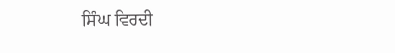ਸਿੰਘ ਵਿਰਦੀ